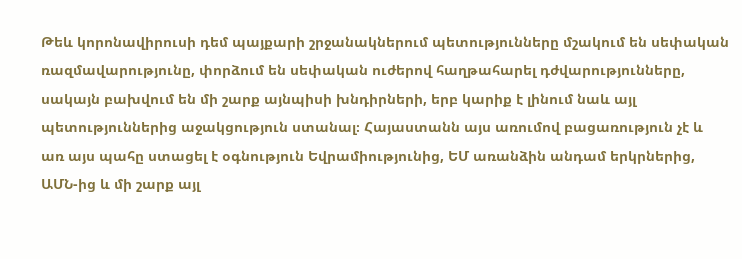Թեև կորոնավիրուսի դեմ պայքարի շրջանակներում պետությունները մշակում են սեփական ռազմավարությունը, փորձում են սեփական ուժերով հաղթահարել դժվարությունները, սակայն բախվում են մի շարք այնպիսի խնդիրների, երբ կարիք է լինում նաև այլ պետություններից աջակցություն ստանալ։ Հայաստանն այս առումով բացառություն չէ և առ այս պահը ստացել է օգնություն Եվրամիությունից, ԵՄ առանձին անդամ երկրներից, ԱՄՆ-ից և մի շարք այլ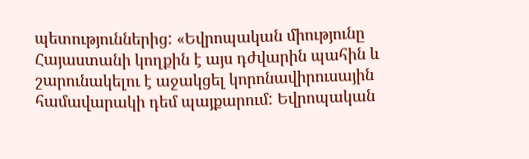պետություններից: «Եվրոպական միությունը Հայաստանի կողքին է այս դժվարին պահին և շարունակելու է աջակցել կորոնավիրուսային համավարակի դեմ պայքարում: Եվրոպական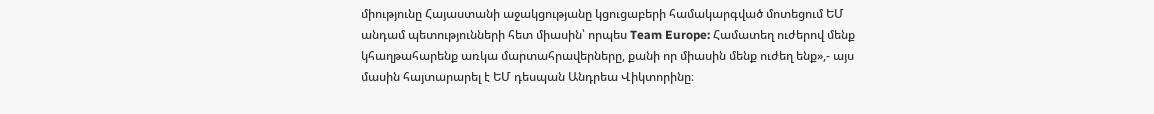միությունը Հայաստանի աջակցությանը կցուցաբերի համակարգված մոտեցում ԵՄ անդամ պետությունների հետ միասին՝ որպես Team Europe: Համատեղ ուժերով մենք կհաղթահարենք առկա մարտահրավերները, քանի որ միասին մենք ուժեղ ենք»,- այս մասին հայտարարել է ԵՄ դեսպան Անդրեա Վիկտորինը։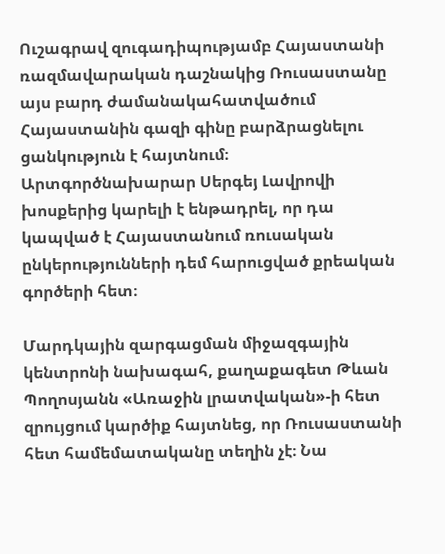Ուշագրավ զուգադիպությամբ Հայաստանի ռազմավարական դաշնակից Ռուսաստանը այս բարդ ժամանակահատվածում Հայաստանին գազի գինը բարձրացնելու ցանկություն է հայտնում։ Արտգործնախարար Սերգեյ Լավրովի խոսքերից կարելի է ենթադրել, որ դա կապված է Հայաստանում ռուսական ընկերությունների դեմ հարուցված քրեական գործերի հետ։

Մարդկային զարգացման միջազգային կենտրոնի նախագահ, քաղաքագետ Թևան Պողոսյանն «Առաջին լրատվական»-ի հետ զրույցում կարծիք հայտնեց, որ Ռուսաստանի հետ համեմատականը տեղին չէ։ Նա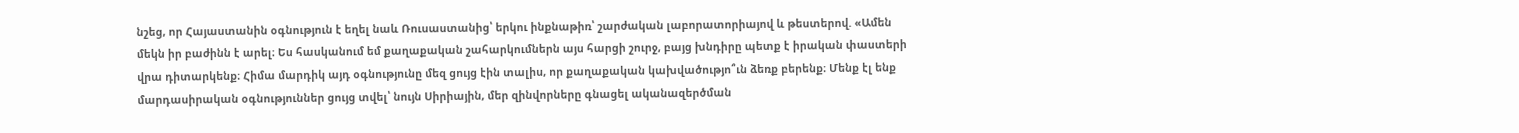նշեց, որ Հայաստանին օգնություն է եղել նաև Ռուսաստանից՝ երկու ինքնաթիռ՝ շարժական լաբորատորիայով և թեստերով. «Ամեն մեկն իր բաժինն է արել։ Ես հասկանում եմ քաղաքական շահարկումներն այս հարցի շուրջ, բայց խնդիրը պետք է իրական փաստերի վրա դիտարկենք։ Հիմա մարդիկ այդ օգնությունը մեզ ցույց էին տալիս, որ քաղաքական կախվածությո՞ւն ձեռք բերենք։ Մենք էլ ենք մարդասիրական օգնություններ ցույց տվել՝ նույն Սիրիային, մեր զինվորները գնացել ականազերծման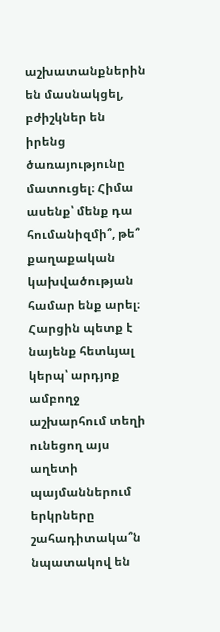աշխատանքներին են մասնակցել, բժիշկներ են իրենց ծառայությունը մատուցել։ Հիմա ասենք՝ մենք դա հումանիզմի՞, թե՞ քաղաքական կախվածության համար ենք արել։ Հարցին պետք է նայենք հետևյալ կերպ՝ արդյոք ամբողջ աշխարհում տեղի ունեցող այս աղետի պայմաններում երկրները շահադիտակա՞ն նպատակով են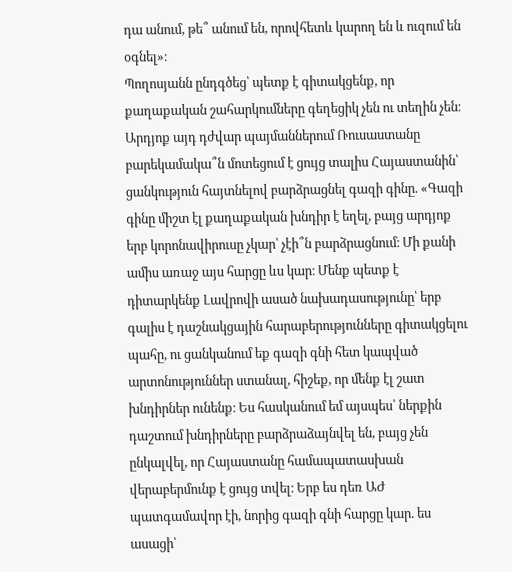դա անում, թե՞ անում են, որովհետև կարող են և ուզում են օգնել»։
Պողոսյանն ընդգծեց՝ պետք է գիտակցենք, որ քաղաքական շահարկումները գեղեցիկ չեն ու տեղին չեն։
Արդյոք այդ դժվար պայմաններում Ռուսաստանը բարեկամակա՞ն մոտեցում է ցույց տալիս Հայաստանին՝ ցանկություն հայտնելով բարձրացնել գազի գինը. «Գազի գինը միշտ էլ քաղաքական խնդիր է եղել, բայց արդյոք երբ կորոնավիրուսը չկար՝ չէի՞ն բարձրացնում։ Մի քանի ամիս առաջ այս հարցը ևս կար։ Մենք պետք է դիտարկենք Լավրովի ասած նախադասությունը՝ երբ գալիս է դաշնակցային հարաբերությունները գիտակցելու պահը, ու ցանկանում եք գազի գնի հետ կապված արտոնություններ ստանալ, հիշեք, որ մենք էլ շատ խնդիրներ ունենք։ Ես հասկանում եմ այսպես՝ ներքին դաշտում խնդիրները բարձրաձայնվել են, բայց չեն ընկալվել, որ Հայաստանը համապատասխան վերաբերմունք է ցույց տվել։ Երբ ես դեռ ԱԺ պատգամավոր էի, նորից գազի գնի հարցը կար. ես ասացի՝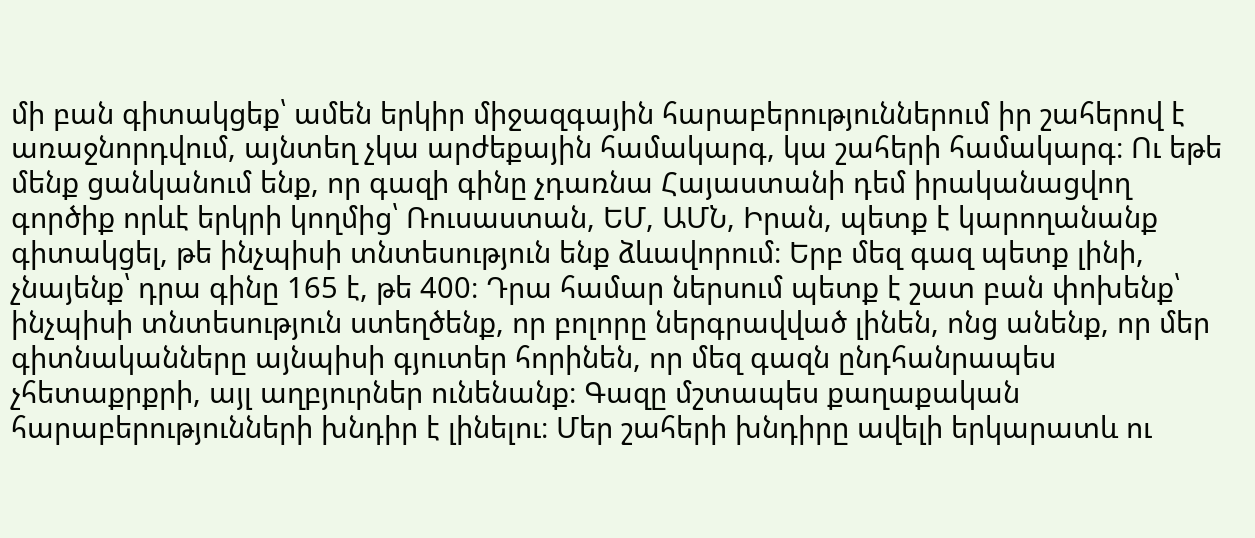մի բան գիտակցեք՝ ամեն երկիր միջազգային հարաբերություններում իր շահերով է առաջնորդվում, այնտեղ չկա արժեքային համակարգ, կա շահերի համակարգ։ Ու եթե մենք ցանկանում ենք, որ գազի գինը չդառնա Հայաստանի դեմ իրականացվող գործիք որևէ երկրի կողմից՝ Ռուսաստան, ԵՄ, ԱՄՆ, Իրան, պետք է կարողանանք գիտակցել, թե ինչպիսի տնտեսություն ենք ձևավորում։ Երբ մեզ գազ պետք լինի, չնայենք՝ դրա գինը 165 է, թե 400։ Դրա համար ներսում պետք է շատ բան փոխենք՝ ինչպիսի տնտեսություն ստեղծենք, որ բոլորը ներգրավված լինեն, ոնց անենք, որ մեր գիտնականները այնպիսի գյուտեր հորինեն, որ մեզ գազն ընդհանրապես չհետաքրքրի, այլ աղբյուրներ ունենանք։ Գազը մշտապես քաղաքական հարաբերությունների խնդիր է լինելու։ Մեր շահերի խնդիրը ավելի երկարատև ու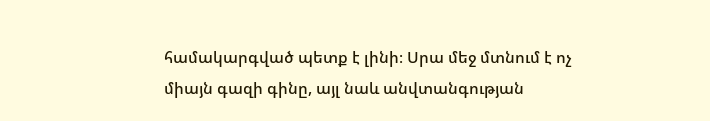համակարգված պետք է լինի։ Սրա մեջ մտնում է ոչ միայն գազի գինը, այլ նաև անվտանգության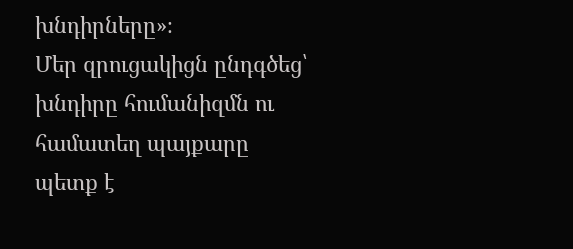խնդիրները»։
Մեր զրուցակիցն ընդգծեց՝ խնդիրը հումանիզմն ու համատեղ պայքարը պետք է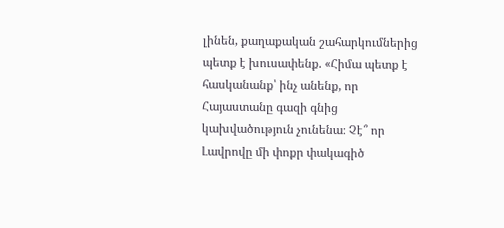լինեն, քաղաքական շահարկումներից պետք է խուսափենք. «Հիմա պետք է հասկանանք՝ ինչ անենք, որ Հայաստանը գազի գնից կախվածություն չունենա։ Չէ՞ որ Լավրովը մի փոքր փակագիծ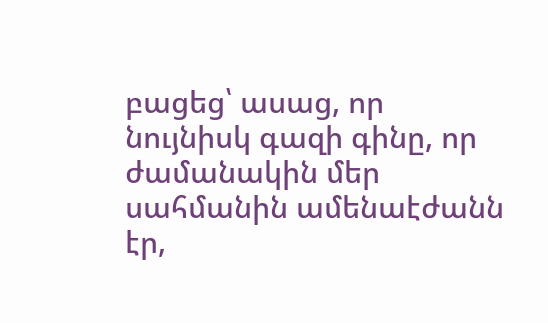բացեց՝ ասաց, որ նույնիսկ գազի գինը, որ ժամանակին մեր սահմանին ամենաէժանն էր,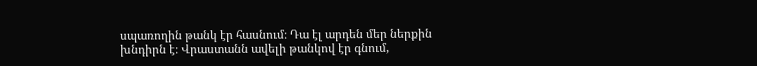սպառողին թանկ էր հասնում։ Դա էլ արդեն մեր ներքին խնդիրն է։ Վրաստանն ավելի թանկով էր գնում,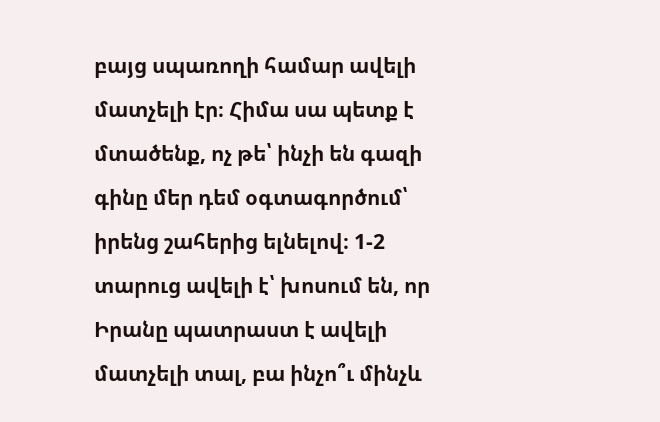բայց սպառողի համար ավելի մատչելի էր։ Հիմա սա պետք է մտածենք, ոչ թե՝ ինչի են գազի գինը մեր դեմ օգտագործում՝ իրենց շահերից ելնելով։ 1-2 տարուց ավելի է՝ խոսում են, որ Իրանը պատրաստ է ավելի մատչելի տալ, բա ինչո՞ւ մինչև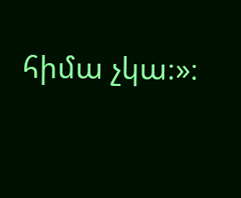հիմա չկա։»։